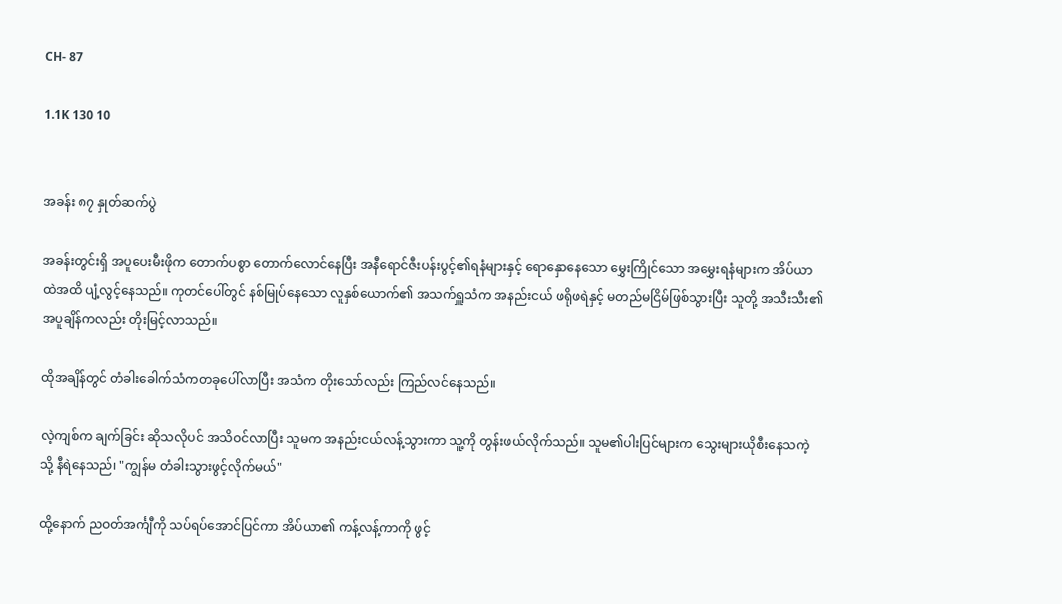CH- 87

1.1K 130 10


အခန်း ၈၇ နှုတ်ဆက်ပွဲ

အခန်းတွင်းရှိ အပူပေးမီးဖိုက တောက်ပစွာ တောက်လောင်နေပြီး အနီရောင်ဇီးပန်းပွင့်၏ရနံများနှင့် ရောနှောနေသော မွှေးကြိုင်သော အမွှေးရနံများက အိပ်ယာထဲအထိ ပျံ့လွင့်နေသည်။ ကုတင်ပေါ်တွင် နစ်မြုပ်နေသော လူနှစ်ယောက်၏ အသက်ရှူသံက အနည်းငယ် ဖရိုဖရဲနှင့် မတည်မငြိမ်ဖြစ်သွားပြီး သူတို့ အသီးသီး၏ အပူချိန်ကလည်း တိုးမြင့်လာသည်။

ထိုအချိန်တွင် တံခါးခေါက်သံကတခုပေါ်လာပြီး အသံက တိုးသော်လည်း ကြည်လင်နေသည်။

လဲ့ကျစ်က ချက်ခြင်း ဆိုသလိုပင် အသိဝင်လာပြီး သူမက အနည်းငယ်လန့်သွားကာ သူ့ကို တွန်းဖယ်လိုက်သည်။ သူမ၏ပါးပြင်များက သွေးများယိုစီးနေသကဲ့သို့ နီရဲနေသည်၊ "ကျွန်မ တံခါးသွားဖွင့်လိုက်မယ်"

ထို့နောက် ညဝတ်အင်္ကျီကို သပ်ရပ်အောင်ပြင်ကာ အိပ်ယာ၏ ကန့်လန့်ကာကို ဖွင့်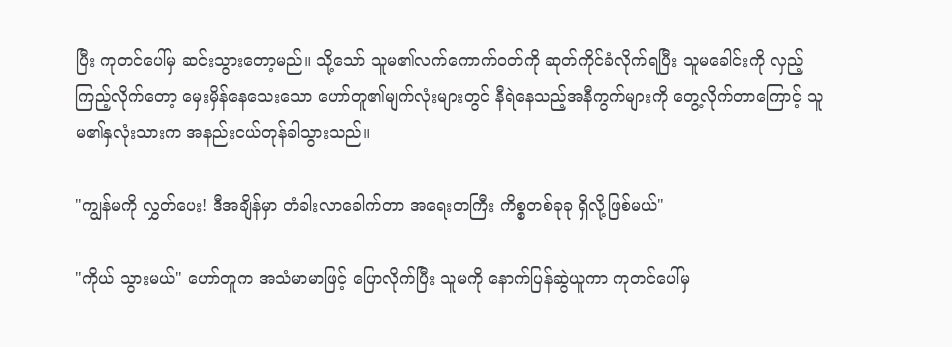ပြီး ကုတင်ပေါ်မှ ဆင်းသွားတော့မည်။ သို့သော် သူမ၏လက်ကောက်ဝတ်ကို ဆုတ်ကိုင်ခံလိုက်ရပြီး သူမခေါင်းကို လှည့်ကြည့်လိုက်တော့ မှေးမှိန်နေသေးသော ဟော်တူ၏မျက်လုံးများတွင် နီရဲနေသည့်အနီကွက်များကို တွေ့လိုက်တာကြောင့် သူမ၏နှလုံးသားက အနည်းငယ်တုန်ခါသွားသည်။

"ကျွန်မကို လွှတ်ပေး! ဒီအချိန်မှာ တံခါးလာခေါက်တာ အရေးတကြီး ကိစ္စတစ်ခုခု ရှိလို့ဖြစ်မယ်"

"ကိုယ် သွားမယ်" ဟော်တူက အသံမာမာဖြင့် ပြောလိုက်ပြီး သူမကို နောက်ပြန်ဆွဲယူကာ ကုတင်ပေါ်မှ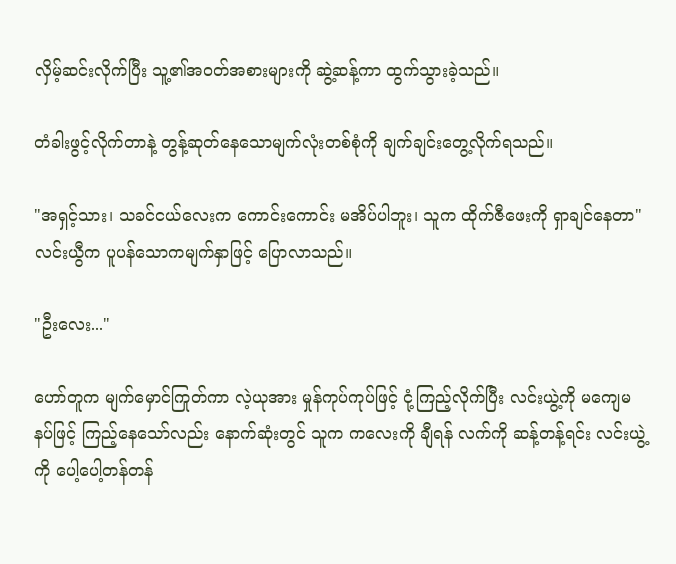လှိမ့်ဆင်းလိုက်ပြီး သူ့၏အဝတ်အစားများကို ဆွဲ့ဆန့်ကာ ထွက်သွားခဲ့သည်။

တံခါးဖွင့်လိုက်တာနဲ့ တွန့်ဆုတ်နေသောမျက်လုံးတစ်စုံကို ချက်ချင်းတွေ့လိုက်ရသည်။

"အရှင့်သား၊ သခင်ငယ်လေးက ကောင်းကောင်း မအိပ်ပါဘူး၊ သူက ထိုက်ဇီဖေးကို ရှာချင်နေတာ" လင်းယွီက ပူပန်သောကမျက်နှာဖြင့် ပြောလာသည်။

"ဦးလေး..."

ဟော်တူက မျက်မှောင်ကြုတ်ကာ လဲ့ယုအား မှုန်ကုပ်ကုပ်ဖြင့် ငုံ့ကြည့်လိုက်ပြီး လင်းယွဲ့ကို မကျေမနပ်ဖြင့် ကြည့်နေသော်လည်း နောက်ဆုံးတွင် သူက ကလေးကို ချီရန် လက်ကို ဆန့်တန့်ရင်း လင်းယွဲ့ကို ပေါ့ပေါ့တန်တန်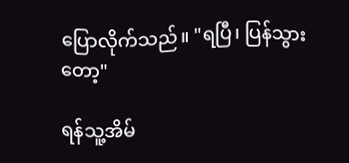ပြောလိုက်သည်။ "ရပြီ၊ ပြန်သွားတော့"

ရန်သူ့အိမ်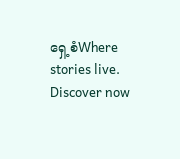ရှေ့စံWhere stories live. Discover now